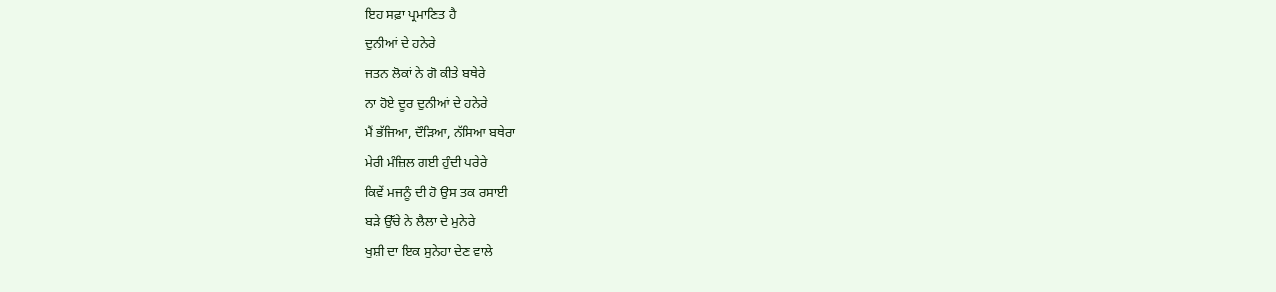ਇਹ ਸਫ਼ਾ ਪ੍ਰਮਾਣਿਤ ਹੈ
ਦੁਨੀਆਂ ਦੇ ਹਨੇਰੇ
ਜਤਨ ਲੋਕਾਂ ਨੇ ਗੋ ਕੀਤੇ ਬਥੇਰੇ
ਨਾ ਹੋਏ ਦੂਰ ਦੁਨੀਆਂ ਦੇ ਹਨੇਰੇ
ਮੈਂ ਭੱਜਿਆ, ਦੌੜਿਆ, ਨੱਸਿਆ ਬਥੇਰਾ
ਮੇਰੀ ਮੰਜ਼ਿਲ ਗਈ ਹੁੰਦੀ ਪਰੇਰੇ
ਕਿਵੇਂ ਮਜਨੂੰ ਦੀ ਹੋ ਉਸ ਤਕ ਰਸਾਈ
ਬੜੇ ਉੱਚੇ ਨੇ ਲੈਲਾ ਦੇ ਮੁਨੇਰੇ
ਖੁਸ਼ੀ ਦਾ ਇਕ ਸੁਨੇਹਾ ਦੇਣ ਵਾਲੇ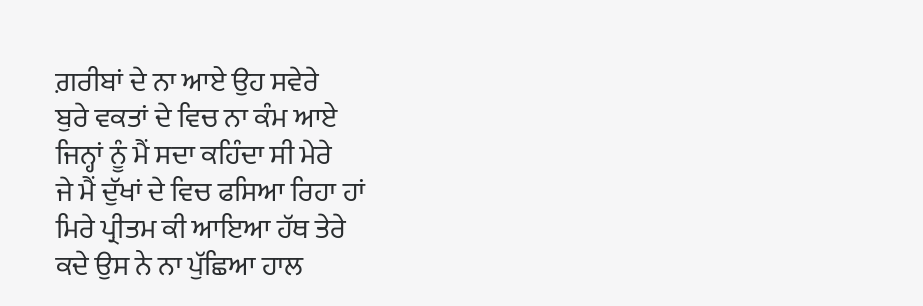ਗ਼ਰੀਬਾਂ ਦੇ ਨਾ ਆਏ ਉਹ ਸਵੇਰੇ
ਬੁਰੇ ਵਕਤਾਂ ਦੇ ਵਿਚ ਨਾ ਕੰਮ ਆਏ
ਜਿਨ੍ਹਾਂ ਨੂੰ ਮੈਂ ਸਦਾ ਕਹਿੰਦਾ ਸੀ ਮੇਰੇ
ਜੇ ਮੈਂ ਦੁੱਖਾਂ ਦੇ ਵਿਚ ਫਸਿਆ ਰਿਹਾ ਹਾਂ
ਮਿਰੇ ਪ੍ਰੀਤਮ ਕੀ ਆਇਆ ਹੱਥ ਤੇਰੇ
ਕਦੇ ਉਸ ਨੇ ਨਾ ਪੁੱਛਿਆ ਹਾਲ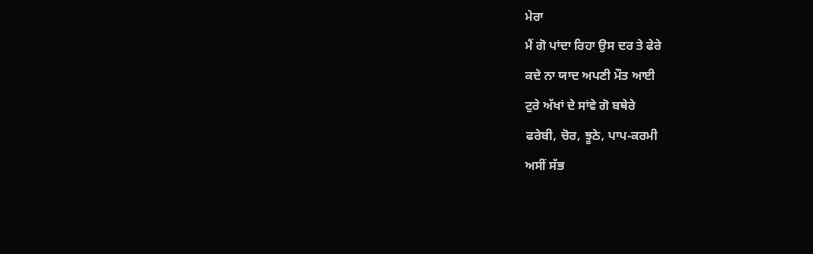ਮੇਰਾ
ਮੈਂ ਗੋ ਪਾਂਦਾ ਰਿਹਾ ਉਸ ਦਰ ਤੇ ਫੇਰੇ
ਕਦੇ ਨਾ ਯਾਦ ਅਪਣੀ ਮੌਤ ਆਈ
ਟੁਰੇ ਅੱਖਾਂ ਦੇ ਸਾਂਵੇ ਗੋ ਬਥੇਰੇ
ਫਰੇਬੀ, ਚੋਰ, ਝੂਠੇ, ਪਾਪ-ਕਰਮੀ
ਅਸੀਂ ਸੱਭ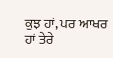ਕੁਝ ਹਾਂ, ਪਰ ਆਖਰ ਹਾਂ ਤੇਰੇ